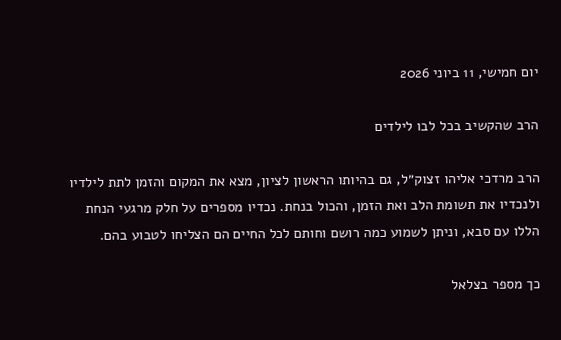יום חמישי, 11 ביוני 2026

הרב שהקשיב בכל לבו לילדים

הרב מרדכי אליהו זצוק״ל, גם בהיותו הראשון לציון, מצא את המקום והזמן לתת לילדיו ולנכדיו את תשומת הלב ואת הזמן, והכול בנחת. נכדיו מספרים על חלק מרגעי הנחת הללו עם סבא, וניתן לשמוע כמה רושם וחותם לכל החיים הם הצליחו לטבוע בהם.

כך מספר בצלאל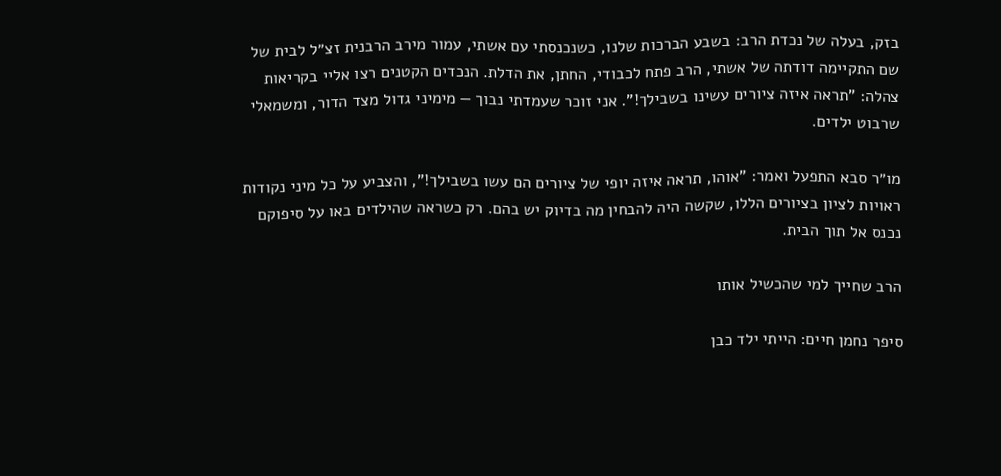בזק, בעלה של נכדת הרב: בשבע הברכות שלנו, כשנכנסתי עם אשתי, עמור מירב הרבנית זצ״ל לבית של שם התקיימה דודתה של אשתי, הרב פתח לכבודי, החתן, את הדלת. הנכדים הקטנים רצו אליי בקריאות צהלה: "תראה איזה ציורים עשינו בשבילך!". אני זוכר שעמדתי נבוך — מימיני גדול מצד הדור, ומשמאלי שרבוט ילדים.

מו״ר סבא התפעל ואמר: "אוהו, תראה איזה יופי של ציורים הם עשו בשבילך!", והצביע על כל מיני נקודות ראויות לציון בציורים הללו, שקשה היה להבחין מה בדיוק יש בהם. רק כשראה שהילדים באו על סיפוקם נכנס אל תוך הבית.

הרב שחייך למי שהכשיל אותו

סיפר נחמן חיים: הייתי ילד כבן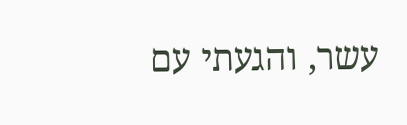עשר, והגעתי עם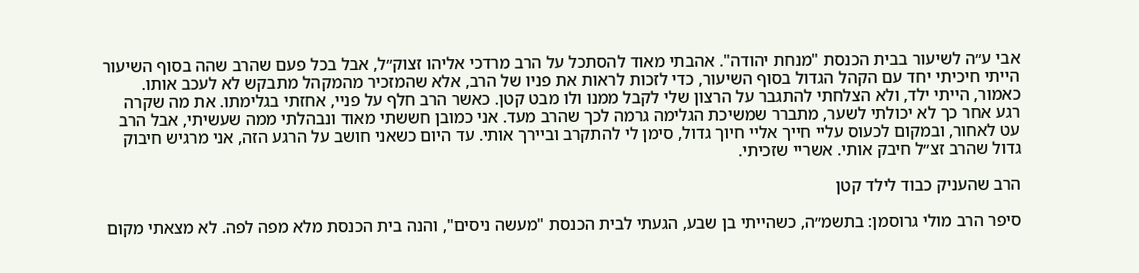אבי ע״ה לשיעור בבית הכנסת "מנחת יהודה". אהבתי מאוד להסתכל על הרב מרדכי אליהו זצוק״ל, אבל בכל פעם שהרב שהה בסוף השיעור הייתי חיכיתי יחד עם הקהל הגדול בסוף השיעור, כדי לזכות לראות את פניו של הרב, אלא שהמזכיר מהמקהל מתבקש לא לעכב אותו. כאמור, הייתי ילד, ולא הצלחתי להתגבר על הרצון שלי לקבל ממנו ולו מבט קטן. כאשר הרב חלף על פניי, אחזתי בגלימתו. את מה שקרה רגע אחר כך לא יכולתי לשער, מתברר שמשיכת הגלימה גרמה לכך שהרב מעד. אני כמובן חששתי מאוד ונבהלתי ממה שעשיתי, אבל הרב עט לאחור, ובמקום לכעוס עליי חייך אליי חיוך גדול, סימן לי להתקרב וביירך אותי. עד היום כשאני חושב על הרגע הזה, אני מרגיש חיבוק גדול שהרב זצ״ל חיבק אותי. אשריי שזכיתי.

הרב שהעניק כבוד לילד קטן

סיפר הרב מולי גרוסמן: בתשמ״ה, כשהייתי בן שבע, הגעתי לבית הכנסת "מעשה ניסים", והנה בית הכנסת מלא מפה לפה. לא מצאתי מקום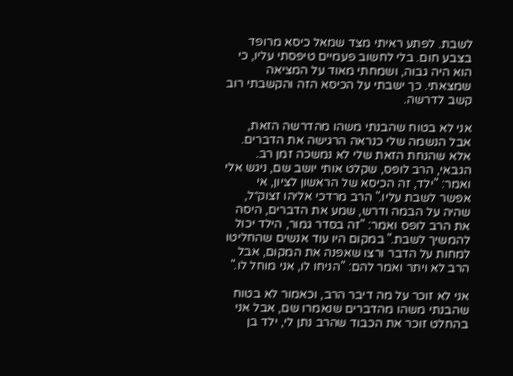לשבת. לפתע ראיתי מצד שמאל כיסא מרופד בצבע חום. בלי לחשוב פעמיים טיפסתי עליו, כי הוא היה גבוה, ושמחתי מאוד על המציאה שמצאתי. כך ישבתי על הכיסא הזה והקשבתי רוב קשב לדרשה.

אני לא בטוח שהבנתי משהו מהדרשה הזאת, אבל הנשמה שלי כנראה הרגישה את הדברים. אלא שהנחת הזאת שלי לא נמשכה זמן רב. הגבאי, הרב לופס, שקלט אותי יושב שם, ניגש אלי ואמר: "ילד, זה הכיסא של הראשון לציון, אי אפשר לשבת עליו." הרב מרדכי אליהו זצוק״ל, שהיה על הבמה ודרש, שמע את הדברים, היסה את הרב לופס ואמר: "זה בסדר גמור, הילד יכול להמשיך לשבת." במקום היו עוד אנשים שהחליטו למחות על הדבר ורצו שאפנה את המקום, אבל הרב לא ויתר ואמר להם: "הניחו לו, אני מוחל לו."

אני לא זוכר על מה דיבר הרב, וכאמור לא בטוח שהבנתי משהו מהדברים שנאמרו שם, אבל אני בהחלט זוכר את הכבוד שהרב נתן לי, ילד בן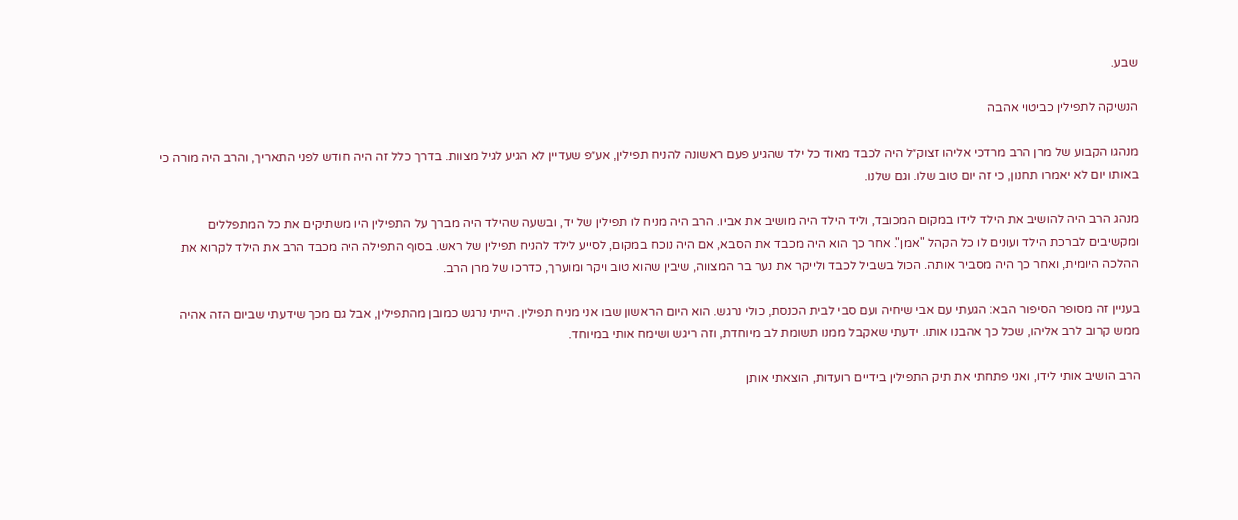שבע.

הנשיקה לתפילין כביטוי אהבה

מנהגו הקבוע של מרן הרב מרדכי אליהו זצוק״ל היה לכבד מאוד כל ילד שהגיע פעם ראשונה להניח תפילין, אע״פ שעדיין לא הגיע לגיל מצוות. בדרך כלל זה היה חודש לפני התאריך, והרב היה מורה כי באותו יום לא יאמרו תחנון, כי זה יום טוב שלו. וגם שלנו.

מנהג הרב היה להושיב את הילד לידו במקום המכובד, וליד הילד היה מושיב את אביו. הרב היה מניח לו תפילין של יד, ובשעה שהילד היה מברך על התפילין היו משתיקים את כל המתפללים ומקשיבים לברכת הילד ועונים לו כל הקהל "אמן". אחר כך הוא היה מכבד את הסבא, אם היה נוכח במקום, לסייע לילד להניח תפילין של ראש. בסוף התפילה היה מכבד הרב את הילד לקרוא את ההלכה היומית, ואחר כך היה מסביר אותה. הכול בשביל לכבד ולייקר את נער בר המצווה, שיבין שהוא טוב ויקר ומוערך, כדרכו של מרן הרב.

בעניין זה מסופר הסיפור הבא: הגעתי עם אבי שיחיה ועם סבי לבית הכנסת, כולי נרגש. הוא היום הראשון שבו אני מניח תפילין. הייתי נרגש כמובן מהתפילין, אבל גם מכך שידעתי שביום הזה אהיה ממש קרוב לרב אליהו, שכל כך אהבנו אותו. ידעתי שאקבל ממנו תשומת לב מיוחדת, וזה ריגש ושימח אותי במיוחד.

הרב הושיב אותי לידו, ואני פתחתי את תיק התפילין בידיים רועדות, הוצאתי אותן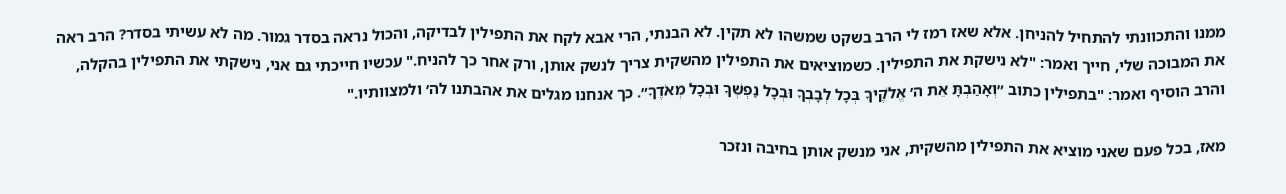ממנו והתכוונתי להתחיל להניחן. אלא שאז רמז לי הרב בשקט שמשהו לא תקין. לא הבנתי, הרי אבא לקח את התפילין לבדיקה, והכול נראה בסדר גמור. מה לא עשיתי בסדר? הרב ראה את המבוכה שלי, חייך ואמר: "לא נישקת את התפילין. כשמוציאים את התפילין מהשקית צריך לנשק אותן, ורק אחר כך להניח." עכשיו חייכתי גם אני, נישקתי את התפילין בהקלה, והרב הוסיף ואמר: "בתפילין כתוב ״וְאָהַבְתָּ אֵת ה׳ אֱלֹקֶיךָ בְּכָל לְבָבְךָ וּבְכָל נַפְשְׁךָ וּבְכָל מְאֹדֶךָ״. כך אנחנו מגלים את אהבתנו לה׳ ולמצוותיו."

מאז, בכל פעם שאני מוציא את התפילין מהשקית, אני מנשק אותן בחיבה ונזכר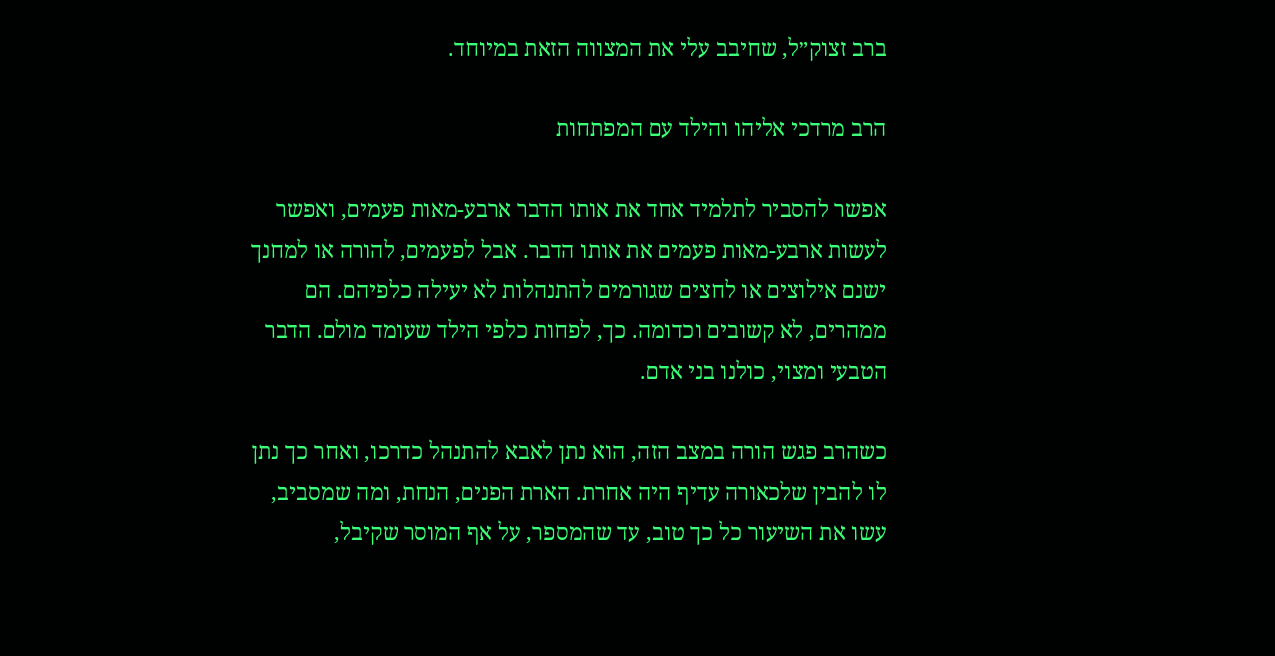ברב זצוק״ל, שחיבב עלי את המצווה הזאת במיוחד.

הרב מרדכי אליהו והילד עם המפתחות

אפשר להסביר לתלמיד אחד את אותו הדבר ארבע-מאות פעמים, ואפשר לעשות ארבע-מאות פעמים את אותו הדבר. אבל לפעמים, להורה או למחנך ישנם אילוצים או לחצים שגורמים להתנהלות לא יעילה כלפיהם. הם ממהרים, לא קשובים וכדומה. כך, לפחות כלפי הילד שעומד מולם. הדבר הטבעי ומצוי, כולנו בני אדם.

כשהרב פגש הורה במצב הזה, הוא נתן לאבא להתנהל כדרכו, ואחר כך נתן לו להבין שלכאורה עדיף היה אחרת. הארת הפנים, הנחת, ומה שמסביב, עשו את השיעור כל כך טוב, עד שהמספר, על אף המוסר שקיבל,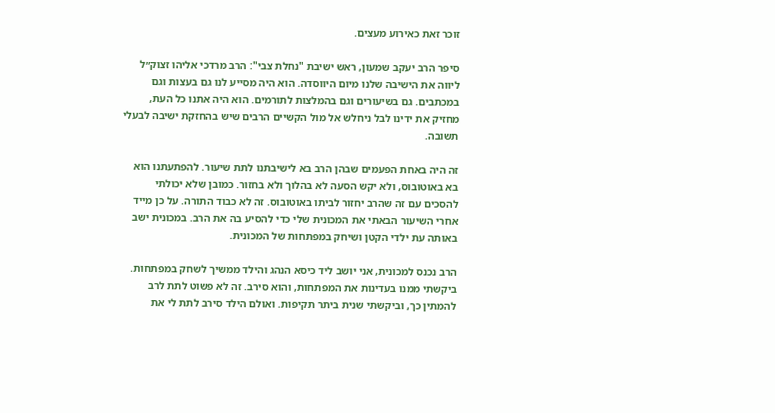זוכר זאת כאירוע מעצים.

סיפר הרב יעקב שמעון, ראש ישיבת "נחלת צבי": הרב מרדכי אליהו זצוק״ל ליווה את הישיבה שלנו מיום היווסדה. הוא היה מסייע לנו גם בעצות וגם במכתבים. גם בשיעורים וגם בהמלצות לתורמים. הוא היה אתנו כל העת, מחזיק את ידינו לבל ניחלש אל מול הקשיים הרבים שיש בהחזקת ישיבה לבעלי תשובה.

זה היה באחת הפעמים שבהן הרב בא לישיבתנו לתת שיעור. להפתעתנו הוא בא באוטובוס, ולא יקש הסעה לא בהלוך ולא בחזור. כמובן שלא יכולתי להסכים עם זה שהרב יחזור לביתו באוטובוס. זה לא כבוד התורה. על כן מייד אחרי השיעור הבאתי את המכונית שלי כדי להסיע בה את הרב. במכונית ישב באותה עת ילדי הקטן ושיחק במפתחות של המכונית.

הרב נכנס למכונית, אני יושב ליד כיסא הנהג והילד ממשיך לשחק במפתחות. ביקשתי ממנו בעדינות את המפתחות, והוא סירב. זה לא פשוט לתת לרב להמתין כך, וביקשתי שנית ביתר תקיפות. ואולם הילד סירב לתת לי את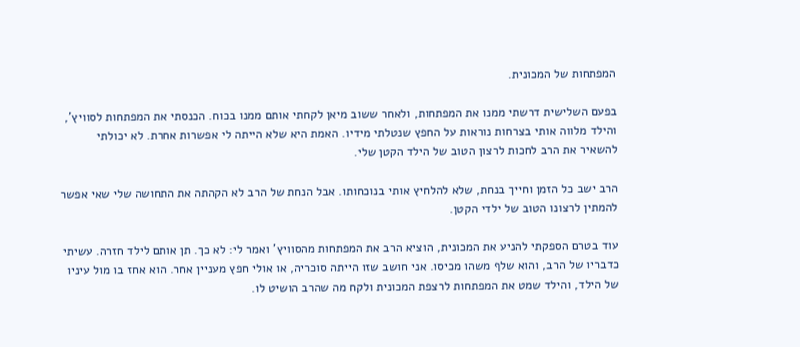המפתחות של המכונית.

בפעם השלישית דרשתי ממנו את המפתחות, ולאחר ששוב מיאן לקחתי אותם ממנו בכוח. הכנסתי את המפתחות לסוויץ', והילד מלווה אותי בצרחות נוראות על החפץ שנטלתי מידיו. האמת היא שלא הייתה לי אפשרות אחרת. לא יכולתי להשאיר את הרב לחכות לרצון הטוב של הילד הקטן שלי.

הרב ישב כל הזמן וחייך בנחת, שלא להלחיץ אותי בנוכחותו. אבל הנחת של הרב לא הקהתה את התחושה שלי שאי אפשר להמתין לרצונו הטוב של ילדי הקטן.

עוד בטרם הספקתי להניע את המכונית, הוציא הרב את המפתחות מהסוויץ' ואמר לי: לא כך. תן אותם לילד חזרה. עשיתי כדבריו של הרב, והוא שלף משהו מכיסו. אני חושב שזו הייתה סוכריה, או אולי חפץ מעניין אחר. הוא אחז בו מול עיניו של הילד, והילד שמט את המפתחות לרצפת המכונית ולקח מה שהרב הושיט לו.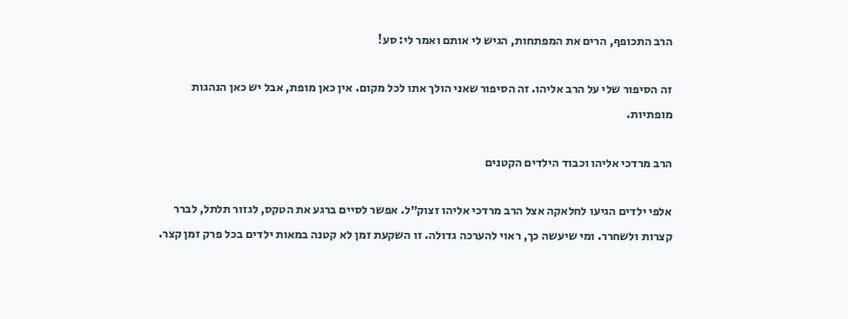הרב התכופף, הרים את המפתחות, הגיש לי אותם ואמר לי: סע!

זה הסיפור שלי על הרב אליהו. זה הסיפור שאני הולך אתו לכל מקום. אין כאן מופת, אבל יש כאן הנהגות מופתיות.

הרב מרדכי אליהו וכבוד הילדים הקטנים

אלפי ילדים הגיעו לחלאקה אצל הרב מרדכי אליהו זצוק״ל. אפשר לסיים ברגע את הטקס, לגזור תלתל, לברר קצרות ולשחרר. ומי שיעשה כך, ראוי להערכה גדולה. זו השקעת זמן לא קטנה במאות ילדים בכל פרק זמן קצר.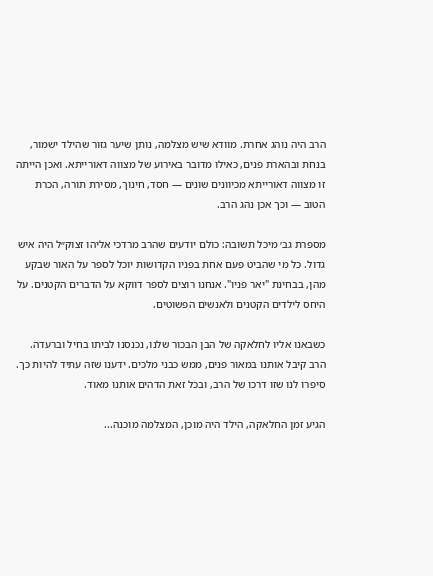הרב היה נוהג אחרת. מוודא שיש מצלמה, נותן שיער גזור שהילד ישמור, בנחת ובהארת פנים, כאילו מדובר באירוע של מצווה דאורייתא. ואכן הייתה זו מצווה דאורייתא מכיוונים שונים — חסד, חינוך, מסירת תורה, הכרת הטוב — וכך אכן נהג הרב.

מספרת גב׳ מיכל תשובה: כולם יודעים שהרב מרדכי אליהו זצוק״ל היה איש גדול. כל מי שהביט פעם אחת בפניו הקדושות יוכל לספר על האור שבקע מהן, בבחינת "יאר פניו". אנחנו רוצים לספר דווקא על הדברים הקטנים. על היחס לילדים הקטנים ולאנשים הפשוטים.

כשבאנו אליו לחלאקה של הבן הבכור שלנו, נכנסנו לביתו בחיל וברעדה. הרב קיבל אותנו במאור פנים, ממש כבני מלכים. ידענו שזה עתיד להיות כך. סיפרו לנו שזו דרכו של הרב, ובכל זאת הדהים אותנו מאוד.

הגיע זמן החלאקה, הילד היה מוכן, המצלמה מוכנה...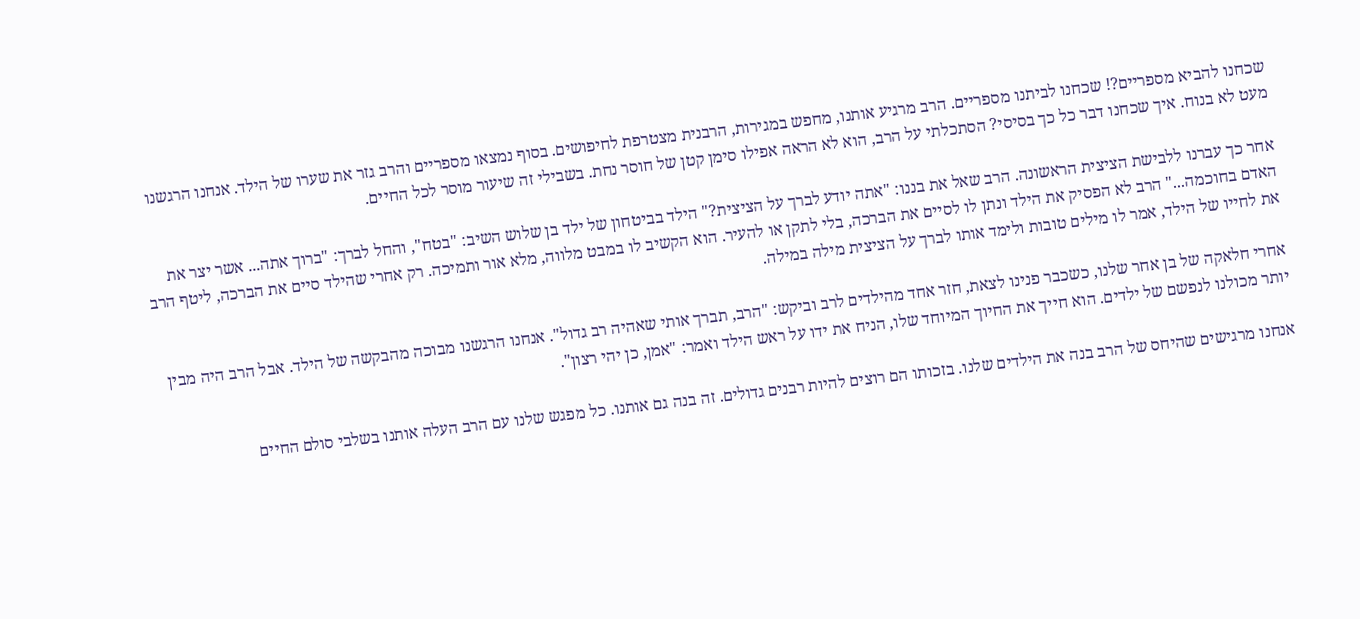שכחנו להביא מספריים?! שכחנו לביתנו מספריים. הרב מרגיע אותנו, מחפש במגירות, הרבנית מצטרפת לחיפושים. בסוף נמצאו מספריים והרב גזר את שערו של הילד. אנחנו הרגשנו מעט לא בנוח. איך שכחנו דבר כל כך בסיסי? הסתכלתי על הרב, הוא לא הראה אפילו סימן קטן של חוסר נחת. בשבילי זה שיעור מוסר לכל החיים.

אחר כך עברנו ללבישת הציצית הראשונה. הרב שאל את בננו: "אתה יודע לברך על הציצית?" הילד בביטחון של ילד בן שלוש השיב: "בטח", והחל לברך: "ברוך אתה... אשר יצר את האדם בחוכמה..." הרב לא הפסיק את הילד ונתן לו לסיים את הברכה, בלי לתקן או להעיר. הוא הקשיב לו במבט מלווה, מלא אור ותמיכה. רק אחרי שהילד סיים את הברכה, ליטף הרב את לחייו של הילד, אמר לו מילים טובות ולימד אותו לברך על הציצית מילה במילה.

אחרי חלאקה של בן אחר שלנו, כשכבר פנינו לצאת, חזר אחד מהילדים לרב וביקש: "הרב, תברך אותי שאהיה רב גדול". אנחנו הרגשנו מבוכה מהבקשה של הילד. אבל הרב היה מבין יותר מכולנו לנפשם של ילדים. הוא חייך את החיוך המיוחד שלו, הניח את ידו על ראש הילד ואמר: "אמן, כן יהי רצון".

אנחנו מרגישים שהיחס של הרב בנה את הילדים שלנו. בזכותו הם רוצים להיות רבנים גדולים. זה בנה גם אותנו. כל מפגש שלנו עם הרב העלה אותנו בשלבי סולם החיים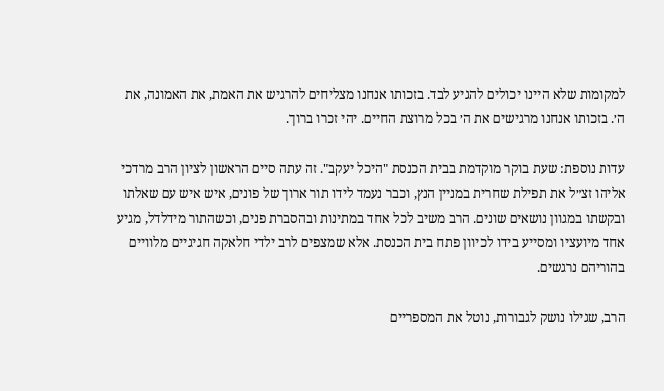למקומות שלא היינו יכולים להגיע לבד. בזכותו אנחנו מצליחים להרגיש את האמת, את האמונה, את ה׳. בזכותו אנחנו מרגישים את ה׳ בכל מרוצת החיים. יהי זכרו ברוך.

עדות נוספת: שעת בוקר מוקדמת בבית הכנסת "היכל יעקב". זה עתה סיים הראשון לציון הרב מרדכי אליהו זצ״ל את תפילת שחרית במניין הנץ, וכבר נעמד לידו תור ארוך של פונים, איש איש עם שאלתו ובקשתו במגוון נושאים שונים. הרב משיב לכל אחד במתינות ובהסברת פנים, וכשהתור מידלדל, מגיע אחד מיועציו ומסייע בידו לכיוון פתח בית הכנסת. אלא שמצפים לרב ילדי חלאקה חגיגיים מלוויים בהוריהם נרגשים.

הרב, שגילו נושק לגבורות, נוטל את המספריים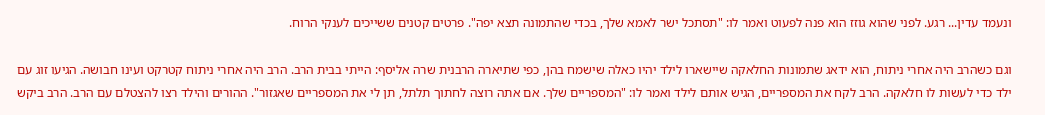ונעמד עדין... רגע. לפני שהוא גוזז הוא פנה לפעוט ואמר לו: "תסתכל ישר לאמא שלך, בכדי שהתמונה תצא יפה". פרטים קטנים ששייכים לענקי הרוח.

וגם כשהרב היה אחרי ניתוח, הוא ידאג שתמונות החלאקה שיישארו לילד יהיו כאלה שישמח בהן, כפי שתיארה הרבנית שרה אליסף: הייתי בבית הרב. הרב היה אחרי ניתוח קטרקט ועינו חבושה. הגיעו זוג עם ילד כדי לעשות לו חלאקה. הרב לקח את המספריים, הגיש אותם לילד ואמר לו: "המספריים שלך. אם אתה רוצה לחתוך תלתל, תן לי את המספריים שאגזור". ההורים והילד רצו להצטלם עם הרב. הרב ביקש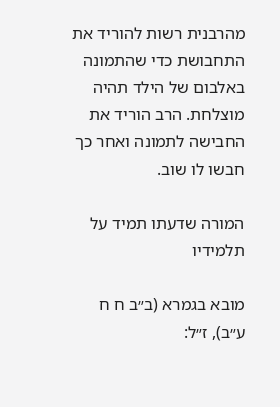מהרבנית רשות להוריד את התחבושת כדי שהתמונה באלבום של הילד תהיה מוצלחת. הרב הוריד את החבישה לתמונה ואחר כך חבשו לו שוב.

המורה שדעתו תמיד על תלמידיו

מובא בגמרא (ב״ב ח ח ע״ב), ז״ל: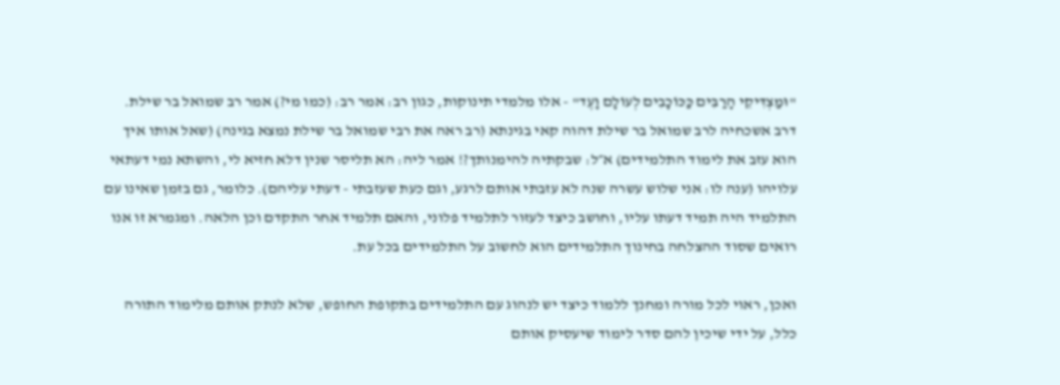"וּמַצְדִּיקֵי הָרַבִּים כַּכּוֹכָבִים לְעוֹלָם וָעֶד" - אלו מלמדי תינוקות, כגון רב: אמר רב: (כמו מי?) אמר רב שמואל בר שילת. דרב אשכחיה לרב שמואל בר שילת דהוה קאי בגינתא (רב ראה את רבי שמואל בר שילת נמצא בגינה) (שאל אותו איך הוא עזב את לימוד התלמידים) א״ל: שבקתיה להימנותך?! אמר ליה: הא תליסר שנין דלא חזיא לי, והשתא נמי דעתאי עלויהו (ענה לו: אני שלוש עשרה שנה לא עזבתי אותם לרגע, וגם כעת שעזבתי - דעתי עליהם). כלומר, גם בזמן שאינו עם התלמיד היה תמיד דעתו עליו, וחושב כיצד לעזור לתלמיד פלוני, והאם תלמיד אחר התקדם וכן הלאה. ומגמרא זו אנו רואים שסוד ההצלחה בחינוך התלמידים הוא לחשוב על התלמידים בכל עת.

ואכן, ראוי לכל מורה ומחנך ללמוד כיצד יש לנהוג עם התלמידים בתקופת החופש, שלא לנתק אותם מלימוד התורה כלל, על ידי שיכין להם סדר לימוד שיעסיק אותם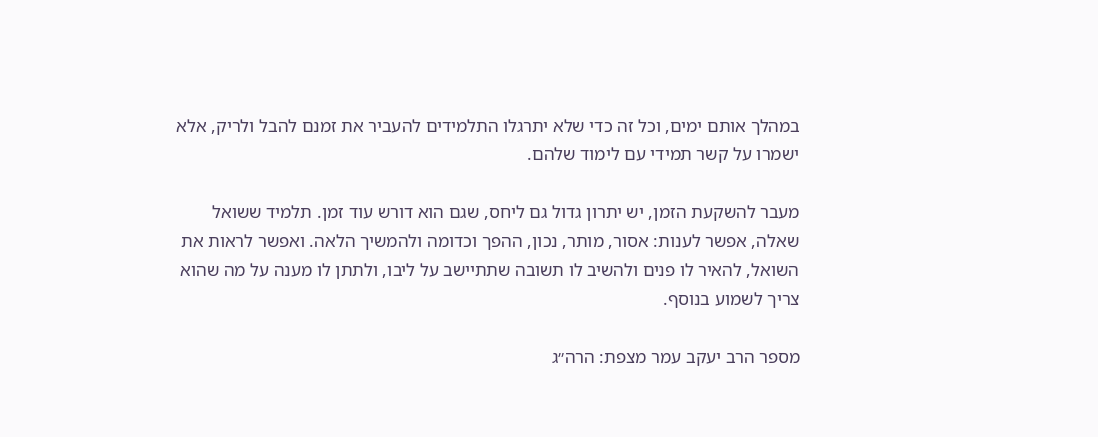במהלך אותם ימים, וכל זה כדי שלא יתרגלו התלמידים להעביר את זמנם להבל ולריק, אלא ישמרו על קשר תמידי עם לימוד שלהם.

מעבר להשקעת הזמן, יש יתרון גדול גם ליחס, שגם הוא דורש עוד זמן. תלמיד ששואל שאלה, אפשר לענות: אסור, מותר, נכון, ההפך וכדומה ולהמשיך הלאה. ואפשר לראות את השואל, להאיר לו פנים ולהשיב לו תשובה שתתיישב על ליבו, ולתתן לו מענה על מה שהוא צריך לשמוע בנוסף.

מספר הרב יעקב עמר מצפת: הרה״ג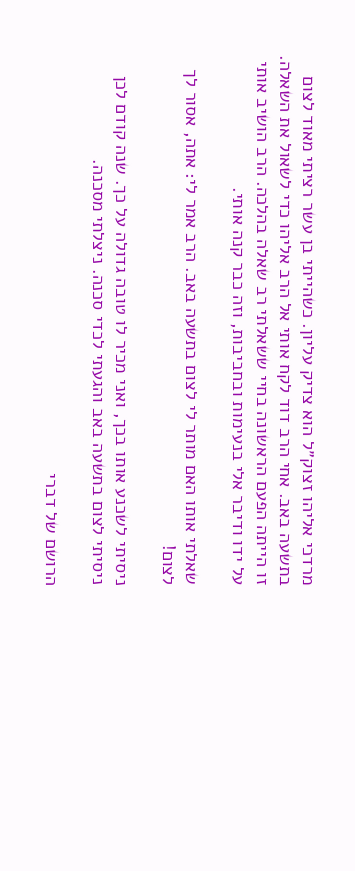מרדכי אליהו זצוק״ל הוא צדיק עליון. כשהייתי בן עשר רציתי מאוד לצום בתשעה באב. אחי הרב דוד לקח אותי אל הרב אליהו כדי לשאול את השאלה. זו הייתה הפעם הראשונה בחיי ששאלתי רב שאלה בהלכה. הרב הושיב אותי על ידו ודיבר אלי בנעימות ובחביבות, וזה כבר קנה אותי.

שאלתי אותו האם מותר לי לצום בתשעה באב. הרב אמר לי: אתה, אסור לך לצום!

ניסיתי לשכנע אותו בכך, ואני מכיר לו טובה גדולה על כך. שנה קודם לכן ניסיתי לצום בתשעה באב והגעתי לכדי סכנה. ניצלתי מסכנה.

הרושם של דברי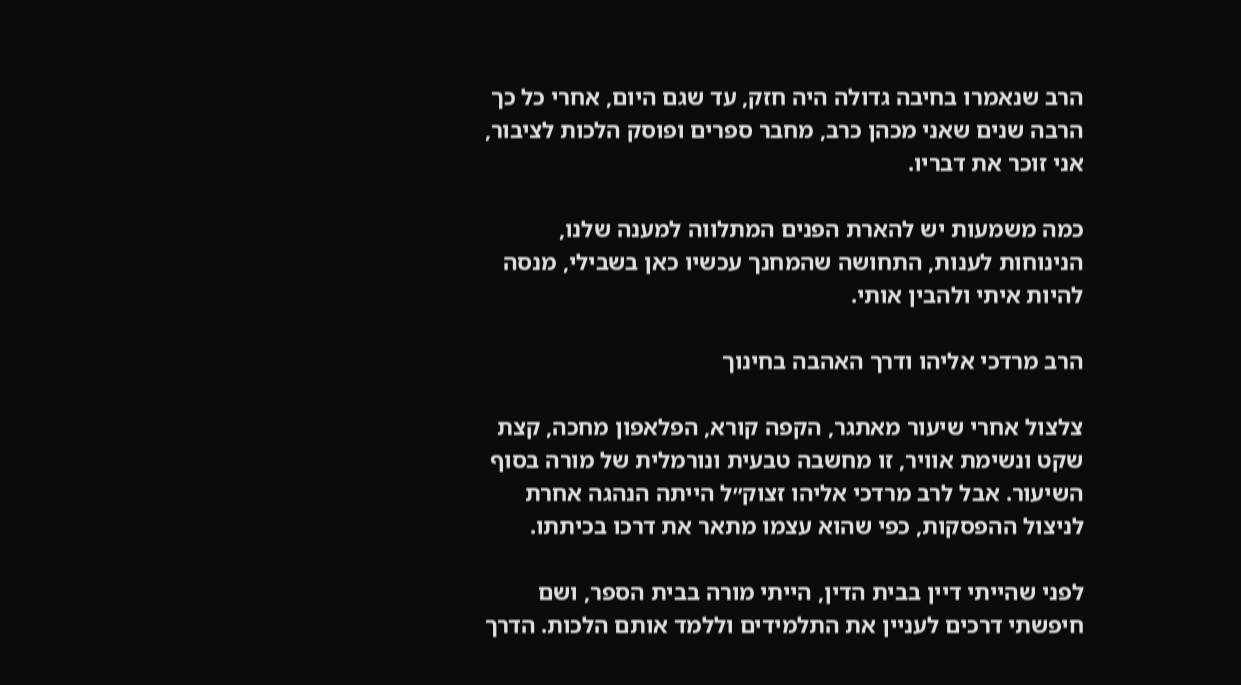הרב שנאמרו בחיבה גדולה היה חזק, עד שגם היום, אחרי כל כך הרבה שנים שאני מכהן כרב, מחבר ספרים ופוסק הלכות לציבור, אני זוכר את דבריו.

כמה משמעות יש להארת הפנים המתלווה למענה שלנו, הנינוחות לענות, התחושה שהמחנך עכשיו כאן בשבילי, מנסה להיות איתי ולהבין אותי.

הרב מרדכי אליהו ודרך האהבה בחינוך

צלצול אחרי שיעור מאתגר, הקפה קורא, הפלאפון מחכה, קצת שקט ונשימת אוויר, זו מחשבה טבעית ונורמלית של מורה בסוף השיעור. אבל לרב מרדכי אליהו זצוק״ל הייתה הנהגה אחרת לניצול ההפסקות, כפי שהוא עצמו מתאר את דרכו בכיתתו.

לפני שהייתי דיין בבית הדין, הייתי מורה בבית הספר, ושם חיפשתי דרכים לעניין את התלמידים וללמד אותם הלכות. הדרך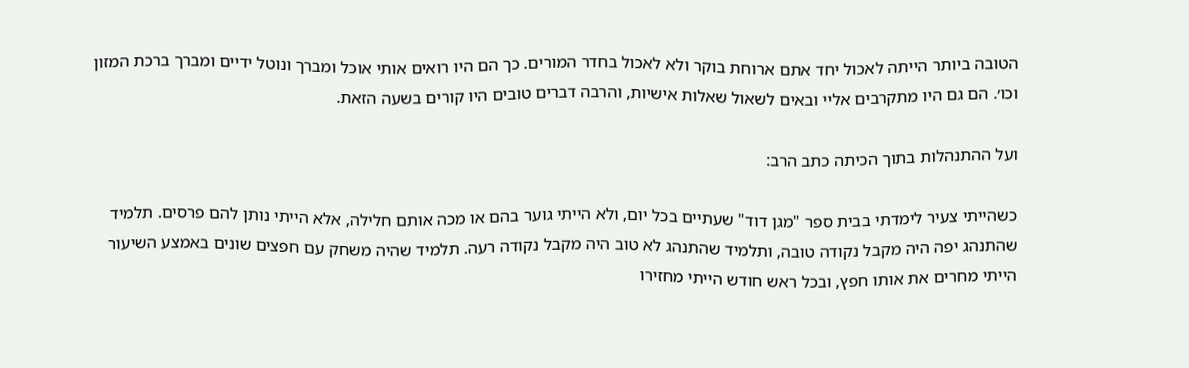הטובה ביותר הייתה לאכול יחד אתם ארוחת בוקר ולא לאכול בחדר המורים. כך הם היו רואים אותי אוכל ומברך ונוטל ידיים ומברך ברכת המזון וכו׳. הם גם היו מתקרבים אליי ובאים לשאול שאלות אישיות, והרבה דברים טובים היו קורים בשעה הזאת.

ועל ההתנהלות בתוך הכיתה כתב הרב:

כשהייתי צעיר לימדתי בבית ספר "מגן דוד" שעתיים בכל יום, ולא הייתי גוער בהם או מכה אותם חלילה, אלא הייתי נותן להם פרסים. תלמיד שהתנהג יפה היה מקבל נקודה טובה, ותלמיד שהתנהג לא טוב היה מקבל נקודה רעה. תלמיד שהיה משחק עם חפצים שונים באמצע השיעור הייתי מחרים את אותו חפץ, ובכל ראש חודש הייתי מחזירו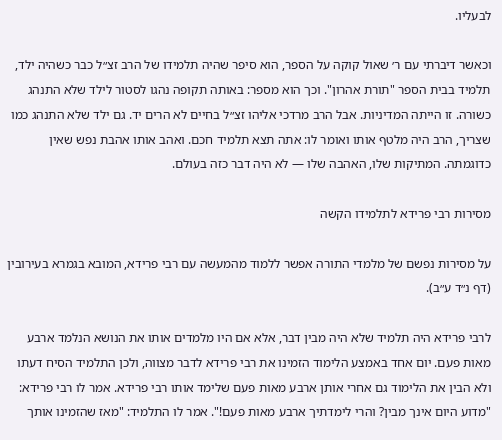לבעליו.

וכאשר דיברתי עם ר׳ שאול קוקה על הספר, הוא סיפר שהיה תלמידו של הרב זצ״ל כבר כשהיה ילד, תלמיד בבית הספר "תורת אהרון". וכך הוא מספר: באותה תקופה נהגו לסטור לילד שלא התנהג כשורה. זו הייתה המדיניות. אבל הרב מרדכי אליהו זצ״ל בחיים לא הרים יד. גם ילד שלא התנהג כמו שצריך, הרב היה מלטף אותו ואומר לו: אתה תצא תלמיד חכם. ואהב אותו אהבת נפש שאין כדוגמתה. המתיקות שלו, האהבה שלו — לא היה דבר כזה בעולם.

מסירות רבי פרידא לתלמידו הקשה

על מסירות נפשם של מלמדי התורה אפשר ללמוד מהמעשה עם רבי פרידא, המובא בגמרא בעירובין (דף נ״ד ע״ב).

לרבי פרידא היה תלמיד שלא היה מבין דבר, אלא אם היו מלמדים אותו את הנושא הנלמד ארבע מאות פעם. יום אחד באמצע הלימוד הזמינו את רבי פרידא לדבר מצווה, ולכן התלמיד הסיח דעתו ולא הבין את הלימוד גם אחרי אותן ארבע מאות פעם שלימד אותו רבי פרידא. אמר לו רבי פרידא: "מדוע היום אינך מבין? והרי לימדתיך ארבע מאות פעם!". אמר לו התלמיד: "מאז שהזמינו אותך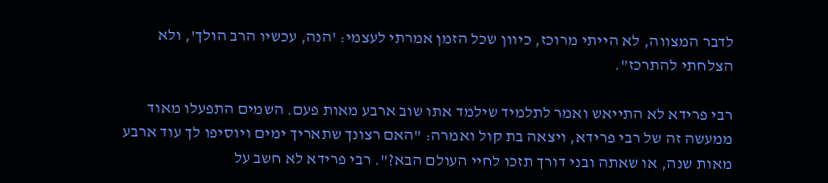לדבר המצווה, לא הייתי מרוכז, כיוון שכל הזמן אמרתי לעצמי: 'הנה, עכשיו הרב הולך', ולא הצלחתי להתרכז".

רבי פרידא לא התייאש ואמר לתלמיד שילמד אתו שוב ארבע מאות פעם. השמים התפעלו מאוד ממעשה זה של רבי פרידא, ויצאה בת קול ואמרה: "האם רצונך שתאריך ימים ויוסיפו לך עוד ארבע מאות שנה, או שאתה ובני דורך תזכו לחיי העולם הבא?". רבי פרידא לא חשב על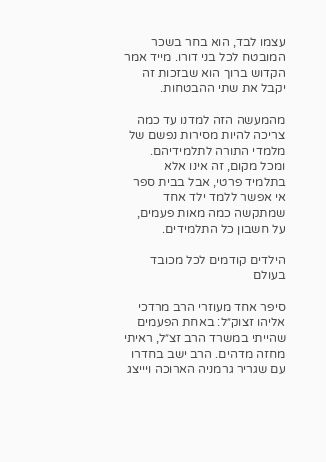עצמו לבד, הוא בחר בשכר המובטח לכל בני דורו. מייד אמר הקדוש ברוך הוא שבזכות זה יקבל את שתי ההבטחות.

מהמעשה הזה למדנו עד כמה צריכה להיות מסירות נפשם של מלמדי התורה לתלמידיהם. ומכל מקום, זה אינו אלא בתלמיד פרטי, אבל בבית ספר אי אפשר ללמד ילד אחד שמתקשה כמה מאות פעמים, על חשבון כל התלמידים.

הילדים קודמים לכל מכובד בעולם

סיפר אחד מעוזרי הרב מרדכי אליהו זצוק״ל: באחת הפעמים שהייתי במשרד הרב זצ״ל, ראיתי מחזה מדהים. הרב ישב בחדרו עם שגריר גרמניה הארוכה ויייצג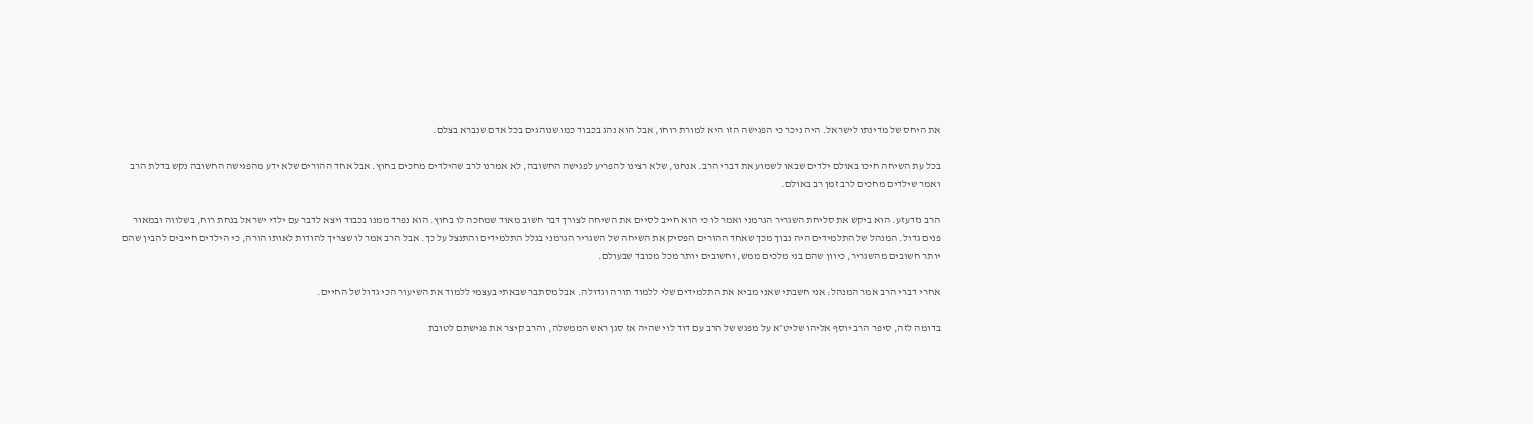את היחס של מדינתו לישראל. היה ניכר כי הפגישה הזו היא למורת רוחו, אבל הוא נהג בכבוד כמו שנוהגים בכל אדם שנברא בצלם.

בכל עת השיחה חיכו באולם ילדים שבאו לשמוע את דברי הרב. אנחנו, שלא רצינו להפריע לפגישה החשובה, לא אמרנו לרב שהילדים מחכים בחוץ. אבל אחד ההורים שלא ידע מהפגישה החשובה נקש בדלת הרב ואמר שילדים מחכים לרב זמן רב באולם.

הרב נזדעזע. הוא ביקש את סליחת השגריר הגרמני ואמר לו כי הוא חייב לסיים את השיחה לצורך דבר חשוב מאוד שמחכה לו בחוץ. הוא נפרד ממנו בכבוד ויצא לדבר עם ילדי ישראל בנחת רוח, בשלווה ובמאור פנים גדול. המנהל של התלמידים היה נבוך מכך שאחד ההורים הפסיק את השיחה של השגריר הגרמני בגלל התלמידים והתנצל על כך. אבל הרב אמר לו שצריך להודות לאותו הורה, כי הילדים חייבים להבין שהם יותר חשובים מהשגריר, כיוון שהם בני מלכים ממש, וחשובים יותר מכל מכובד שבעולם.

אחרי דברי הרב אמר המנהל: אני חשבתי שאני מביא את התלמידים שלי ללמוד תורה וגדולה. אבל מסתבר שבאתי בעצמי ללמוד את השיעור הכי גדול של החיים.

בדומה לזה, סיפר הרב יוסף אליהו שליט״א על מפגש של הרב עם דוד לוי שהיה אז סגן ראש הממשלה, והרב קיצר את פגישתם לטובת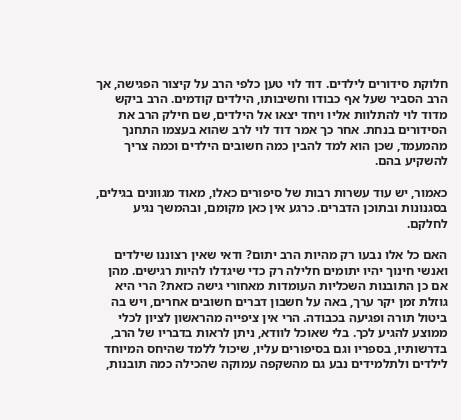חלוקת סידורים לילדים. דוד לוי טען כלפי הרב על קיצור הפגישה, אך הרב הסביר שעל אף כבודו וחשיבותו, הילדים קודמים. הרב ביקש מדוד לוי להתלוות אליו ויחד יצאו אל הילדים, שם חילק הרב את הסידורים בנחת. אחר כך אמר דוד לוי לרב שהוא בעצמו התחנך מהמעמד, שכן הוא למד להבין כמה חשובים הילדים וכמה צריך להשקיע בהם.

כאמור, יש עוד עשרות רבות של סיפורים כאלו, מאוד מגוונים בגילים, בסגנונות ובתוכן הדברים. כרגע אין כאן מקומם, ובהמשך נגיע לחלקם.

האם כל אלו נבעו רק מהיות הרב יתום? ודאי שאין רצוננו שילדים ואנשי חינוך יהיו יתומים חלילה רק כדי שיגדלו להיות רגישים. מהן אם כן התובנות השכליות העומדות מאחורי גישה כזאת? הרי היא גוזלת זמן יקר ערך, באה על חשבון דברים חשובים אחרים, ויש בה ביטול תורה ופגיעה בכבודה. הרי אין ציפייה מהראשון לציון לכלי ממוצע להגיע לכך. בלי שאוכל לוודא, ניתן לראות בדבריו של הרב, בדרשותיו, בספריו וגם בסיפורים עליו, שיכול ללמד שהיחס המיוחד לילדים ולתלמידים נבע גם מהשקפה עמוקה שהכילה כמה תובנות,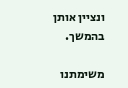ונציין אותן בהמשך.

משימתנו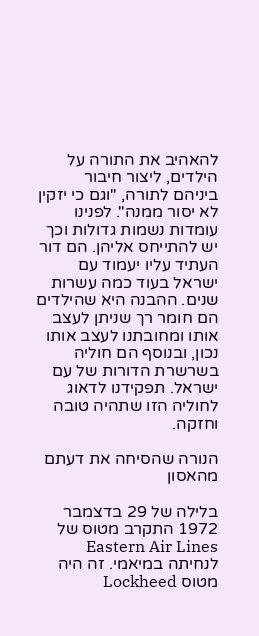להאהיב את התורה על הילדים, ליצור חיבור ביניהם לתורה, "וגם כי יזקין לא יסור ממנה". לפנינו עומדות נשמות גדולות וכך יש להתייחס אליהן. הם דור העתיד עליו יעמוד עם ישראל בעוד כמה עשרות שנים. ההבנה היא שהילדים הם חומר רך שניתן לעצב אותו ומחובתנו לעצב אותו נכון, ובנוסף הם חוליה בשרשרת הדורות של עם ישראל. תפקידנו לדאוג לחוליה הזו שתהיה טובה וחזקה.

הנורה שהסיחה את דעתם מהאסון

בלילה של 29 בדצמבר 1972 התקרב מטוס של Eastern Air Lines לנחיתה במיאמי. זה היה מטוס Lockheed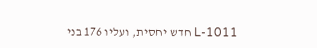L-1011 חדש יחסית, ועליו 176 בני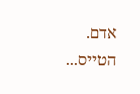אדם. הטייס...